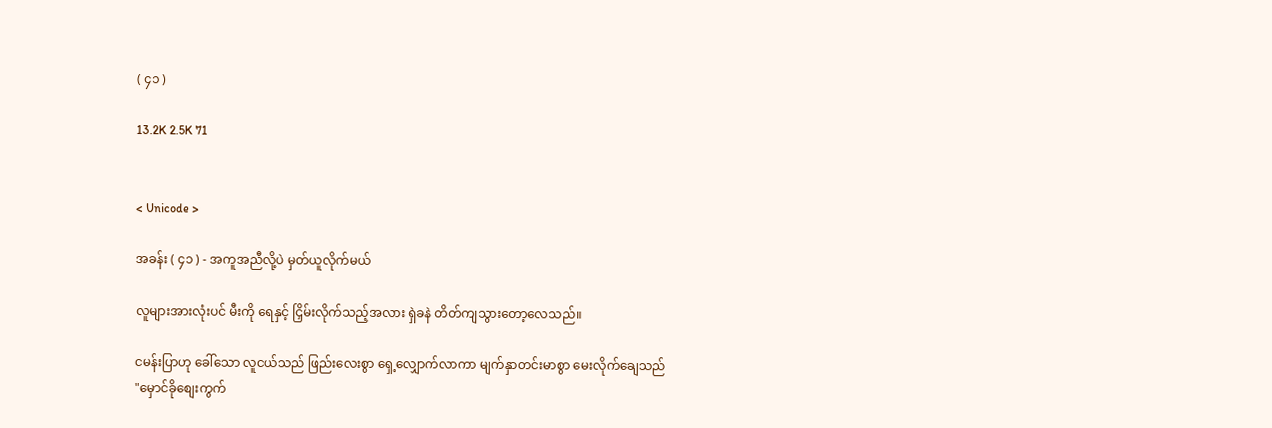( ၄၁ )

13.2K 2.5K 71


< Unicode >

အခန်း ( ၄၁ ) - အကူအညီလို့ပဲ မှတ်ယူလိုက်မယ်

လူများအားလုံးပင် မီးကို ရေနှင့် ငြှိမ်းလိုက်သည့်အလား ရှဲခနဲ တိတ်ကျသွားတော့လေသည်။

ငမန်းပြာဟု ခေါ်သော လူငယ်သည် ဖြည်းလေးစွာ ရှေ့လျှောက်လာကာ မျက်နှာတင်းမာစွာ မေးလိုက်ချေသည် "မှောင်ခိုစျေးကွက်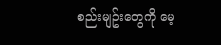စည်းမျဥ်းတွေကို မေ့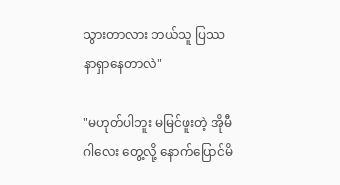သွားတာလား ဘယ်သူ ပြဿနာရှာနေတာလဲ"

"မဟုတ်ပါဘူး မမြင်ဖူးတဲ့ အိုမီဂါလေး တွေ့လို့ နောက်ပြောင်မိ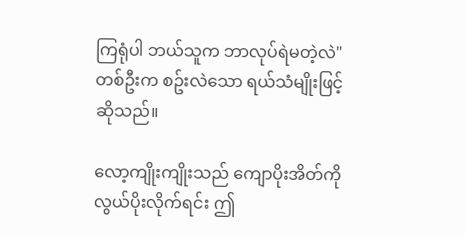ကြရုံပါ ဘယ်သူက ဘာလုပ်ရဲမတဲ့လဲ" တစ်ဦးက စဥ်းလဲသော ရယ်သံမျိုးဖြင့် ဆိုသည်။

လော့ကျိုးကျိုးသည် ကျောပိုးအိတ်ကို လွယ်ပိုးလိုက်ရင်း ဤ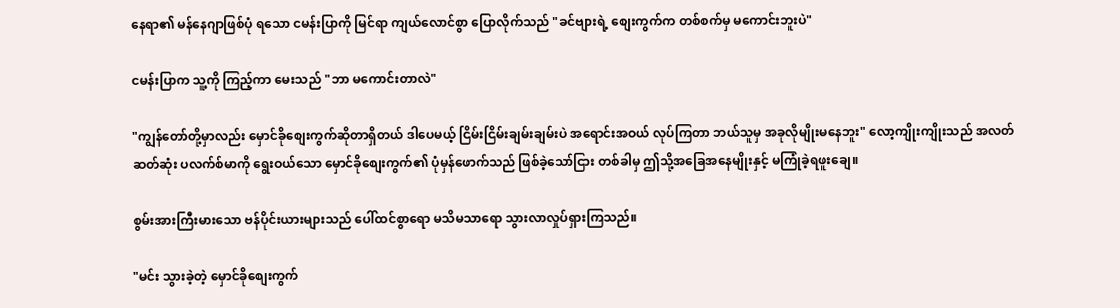နေရာ၏ မန်နေဂျာဖြစ်ပုံ ရသော ငမန်းပြာကို မြင်ရာ ကျယ်လောင်စွာ ပြောလိုက်သည် "ခင်ဗျားရဲ့ စျေးကွက်က တစ်စက်မှ မကောင်းဘူးပဲ"

ငမန်းပြာက သူ့ကို ကြည့်ကာ မေးသည် "ဘာ မကောင်းတာလဲ"

"ကျွန်တော်တို့မှာလည်း မှောင်ခိုစျေးကွက်ဆိုတာရှိတယ် ဒါပေမယ့် ငြိမ်းငြိမ်းချမ်းချမ်းပဲ အရောင်းအဝယ် လုပ်ကြတာ ဘယ်သူမှ အခုလိုမျိုးမနေဘူး" လော့ကျိုးကျိုးသည် အလတ်ဆတ်ဆုံး ပလက်စ်မာကို ရွေးဝယ်သော မှောင်ခိုစျေးကွက်၏ ပုံမှန်ဖောက်သည် ဖြစ်ခဲ့သော်ငြား တစ်ခါမှ ဤသို့အခြေအနေမျိုးနှင့် မကြုံခဲ့ရဖူးချေ။

စွမ်းအားကြီးမားသော ဗန်ပိုင်းယားများသည် ပေါ်ထင်စွာရော မသိမသာရော သွားလာလှုပ်ရှားကြသည်။

"မင်း သွားခဲ့တဲ့ မှောင်ခိုစျေးကွက်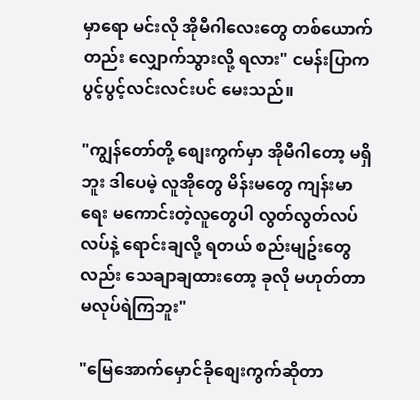မှာရော မင်းလို အိုမီဂါလေးတွေ တစ်ယောက်တည်း လျှောက်သွားလို့ ရလား" ငမန်းပြာက ပွင့်ပွင့်လင်းလင်းပင် မေးသည်။

"ကျွန်တော်တို့ စျေးကွက်မှာ အိုမီဂါတော့ မရှိဘူး ဒါပေမဲ့ လူအိုတွေ မိန်းမတွေ ကျန်းမာရေး မကောင်းတဲ့လူတွေပါ လွတ်လွတ်လပ်လပ်နဲ့ ရောင်းချလို့ ရတယ် စည်းမျဥ်းတွေလည်း သေချာချထားတော့ ခုလို မဟုတ်တာ မလုပ်ရဲကြဘူး"

"မြေအောက်မှောင်ခိုစျေးကွက်ဆိုတာ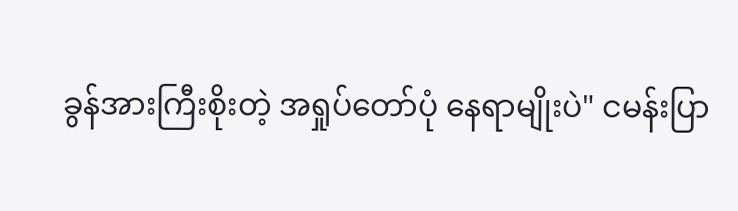ခွန်အားကြီးစိုးတဲ့ အရှုပ်တော်ပုံ နေရာမျိုးပဲ" ငမန်းပြာ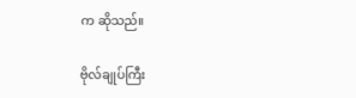က ဆိုသည်။

ဗိုလ်ချုပ်ကြီး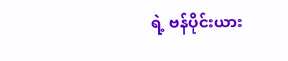ရဲ့ ဗန်ပိုင်းယား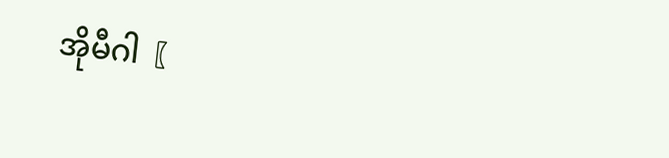အိုမီဂါ〖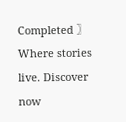Completed 〗Where stories live. Discover now